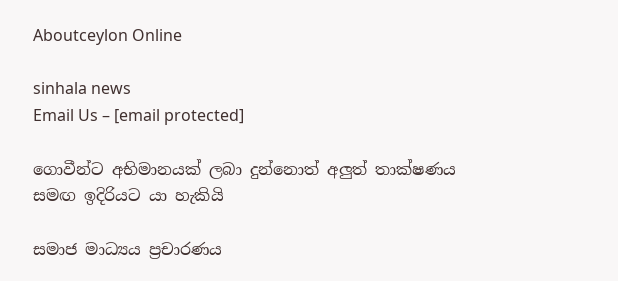Aboutceylon Online

sinhala news
Email Us – [email protected]

ගොවීන්ට අභිමානයක් ලබා දුන්නොත් අලුත් තාක්ෂණය සමඟ ඉදිරියට යා හැකියි

සමාජ මාධ්‍යය ප්‍රචාරණය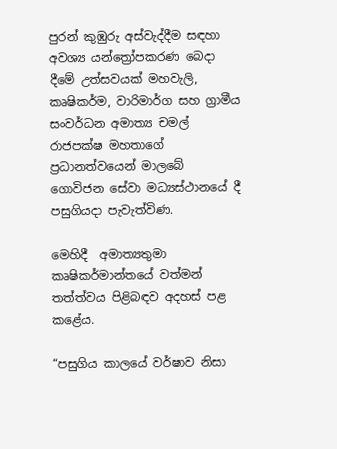පුරන් කුඹුරු අස්වැද්දීම සඳහා අවශ්‍ය යන්ත්‍රෝපකරණ බෙදා දීමේ උත්සවයක් මහවැලි, කෘෂිකර්ම, වාරිමාර්ග සහ ග්‍රාමීය සංවර්ධන අමාත්‍ය චමල් රාජපක්ෂ මහතාගේ ප්‍රධානත්වයෙන් මාලබේ ගොවිජන සේවා මධ්‍යස්ථානයේ දී පසුගියදා පැවැත්විණ.

මෙහිදී  අමාත්‍යතුමා කෘෂිකර්මාන්තයේ වත්මන් තත්ත්වය පිළිබඳව අදහස් පළ කළේය.

“පසුගිය කාලයේ වර්ෂාව නිසා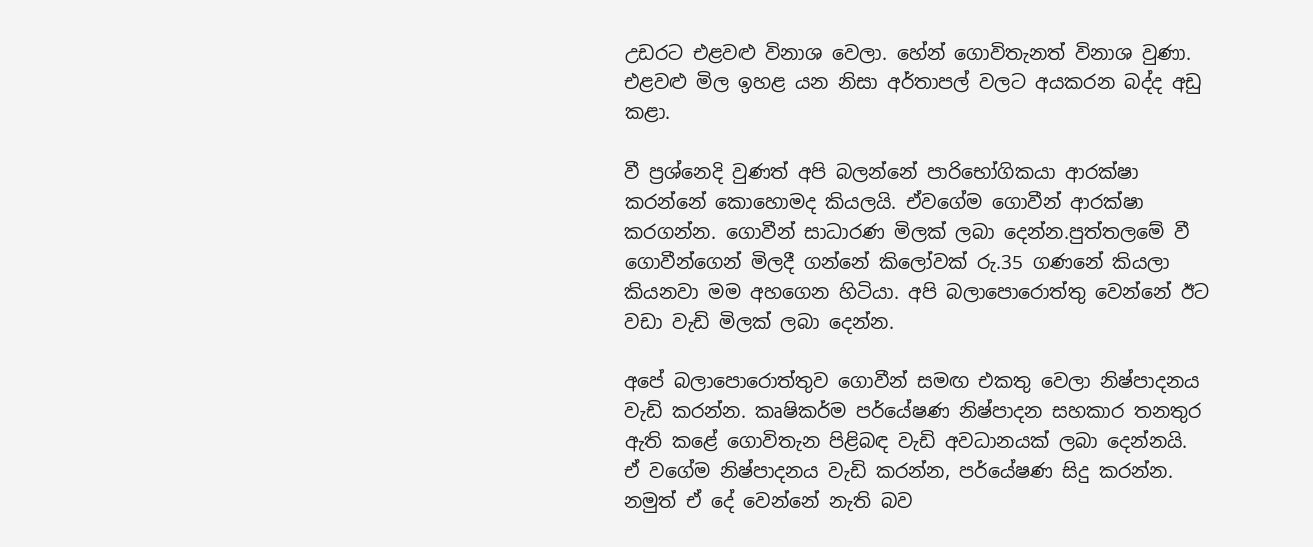උඩරට එළවළු විනාශ වෙලා. හේන් ගොවිතැනත් විනාශ වුණා. එළවළු මිල ඉහළ යන නිසා අර්තාපල් වලට අයකරන බද්ද අඩු කළා.

වී ප්‍රශ්නෙදි වුණත් අපි බලන්නේ පාරිභෝගිකයා ආරක්ෂා කරන්නේ කොහොමද කියලයි. ඒවගේම ගොවීන් ආරක්ෂා කරගන්න. ගොවීන් සාධාරණ මිලක් ලබා දෙන්න.පුත්තලමේ වී ගොවීන්ගෙන් මිලදී ගන්නේ කිලෝවක් රු.35 ගණනේ කියලා කියනවා මම අහගෙන හිටියා. අපි බලාපොරොත්තු වෙන්නේ ඊට වඩා වැඩි මිලක් ලබා දෙන්න.

අපේ බලාපොරොත්තුව ගොවීන් සමඟ එකතු වෙලා නිෂ්පාදනය වැඩි කරන්න. කෘෂිකර්ම පර්යේෂණ නිෂ්පාදන සහකාර තනතුර ඇති කළේ ගොවිතැන පිළිබඳ වැඩි අවධානයක් ලබා දෙන්නයි. ඒ වගේම නිෂ්පාදනය වැඩි කරන්න, පර්යේෂණ සිදු කරන්න. නමුත් ඒ දේ වෙන්නේ නැති බව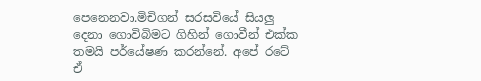පෙනෙනවා.මිචිගන් සරසවියේ සියලු දෙනා ගොවිබිමට ගිහින් ගොවීන් එක්ක තමයි පර්යේෂණ කරන්නේ. අපේ රටේ ඒ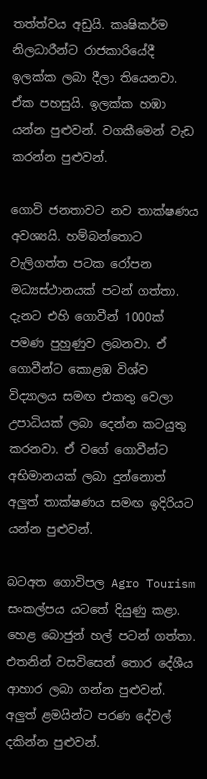තත්ත්වය අඩුයි. කෘෂිකර්ම නිලධාරීන්ට රාජකාරියේදී ඉලක්ක ලබා දීලා තියෙනවා. ඒක පහසුයි. ඉලක්ක හඹා යන්න පුළුවන්. වගකීමෙන් වැඩ කරන්න පුළුවන්.

ගොවි ජනතාවට නව තාක්ෂණය අවශ්‍යයි. හම්බන්තොට වැලිගත්ත පටක රෝපන මධ්‍යස්ථානයක් පටන් ගත්තා. දැනට එහි ගොවීන් 1000ක් පමණ පුහුණුව ලබනවා. ඒ ගොවීන්ට කොළඹ විශ්ව විද්‍යාලය සමඟ එකතු වෙලා උපාධියක් ලබා දෙන්න කටයුතු කරනවා. ඒ වගේ ගොවීන්ට අභිමානයක් ලබා දුන්නොත් අලුත් තාක්ෂණය සමඟ ඉදිරියට යන්න පුළුවන්.

බටඅත ගොවිපල Agro Tourism සංකල්පය යටතේ දියුණු කළා. හෙළ බොජුන් හල් පටන් ගත්තා. එතනින් වසවිසෙන් තොර දේශීය ආහාර ලබා ගන්න පුළුවන්. අලුත් ළමයින්ට පරණ දේවල් දකින්න පුළුවන්.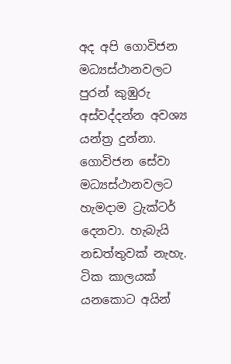අද අපි ගොවිජන මධ්‍යස්ථානවලට පුරන් කුඹුරු අස්වද්දන්න අවශ්‍ය යන්ත්‍ර දුන්නා. ගොවිජන සේවා මධ්‍යස්ථානවලට හැමදාම ට්‍රැක්ටර් දෙනවා. හැබැයි නඩත්තුවක් නැහැ. ටික කාලයක් යනකොට අයින්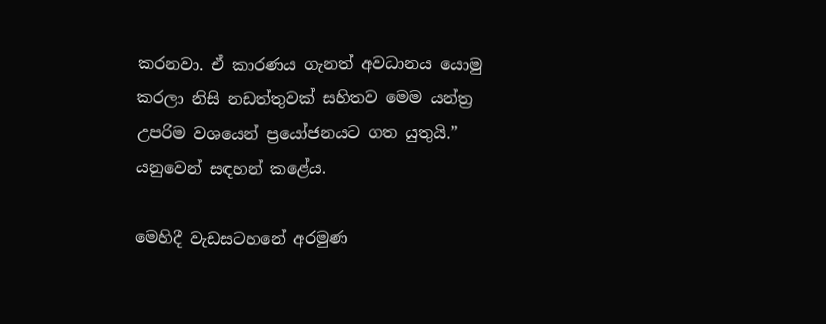කරනවා. ඒ කාරණය ගැනත් අවධානය යොමු කරලා නිසි නඩත්තුවක් සහිතව මෙම යන්ත්‍ර උපරිම වශයෙන් ප්‍රයෝජනයට ගත යුතුයි.” යනුවෙන් සඳහන් කළේය.

මෙහිදී වැඩසටහනේ අරමුණ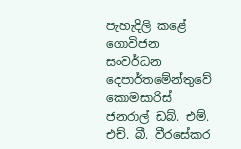පැහැදිලි කළේ ගොවිජන සංවර්ධන දෙපාර්තමේන්තුවේ කොමසාරිස් ජනරාල් ඩබ්. එම්. එච්. බී. වීරසේකර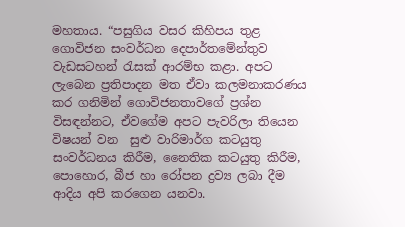මහතාය. “පසුගිය වසර කිහිපය තුළ ගොවිජන සංවර්ධන දෙපාර්තමේන්තුව වැඩසටහන් රැසක් ආරම්භ කළා. අපට ලැබෙන ප්‍රතිපාදන මත ඒවා කලමනාකරණය කර ගනිමින් ගොවිජනතාවගේ ප්‍රශ්න විසඳන්නට, ඒවගේම අපට පැවරිලා තියෙන විෂයන් වන  සුළු වාරිමාර්ග කටයුතු සංවර්ධනය කිරීම, නෛතික කටයුතු කිරීම, පොහොර, බීජ හා රෝපන ද්‍රව්‍ය ලබා දීම ආදිය අපි කරගෙන යනවා.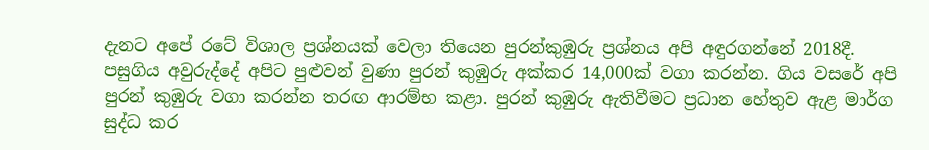දැනට අපේ රටේ විශාල ප්‍රශ්නයක් වෙලා තියෙන පුරන්කුඹුරු ප්‍රශ්නය අපි අඳුරගන්නේ 2018දී. පසුගිය අවුරුද්දේ අපිට පුළුවන් වුණා පුරන් කුඹුරු අක්කර 14,000ක් වගා කරන්න. ගිය වසරේ අපි පුරන් කුඹුරු වගා කරන්න තරඟ ආරම්භ කළා. පුරන් කුඹුරු ඇතිවීමට ප්‍රධාන හේතුව ඇළ මාර්ග සුද්ධ කර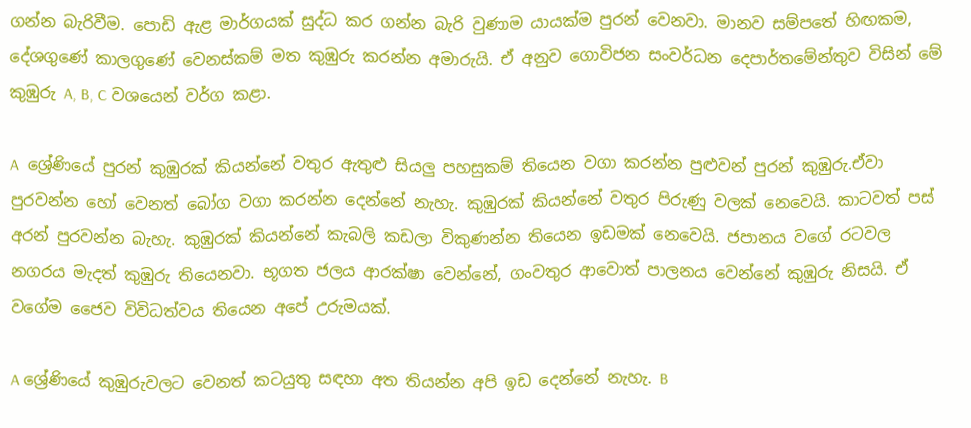ගන්න බැරිවීම. පොඩි ඇළ මාර්ගයක් සුද්ධ කර ගන්න බැරි වුණාම යායක්ම පුරන් වෙනවා. මානව සම්පතේ හිඟකම, දේශගුණේ කාලගුණේ වෙනස්කම් මත කුඹුරු කරන්න අමාරුයි. ඒ අනුව ගොවිජන සංවර්ධන දෙපාර්තමේන්තුව විසින් මේ කුඹුරු A, B, C වශයෙන් වර්ග කළා.

A  ශ්‍රේණියේ පුරන් කුඹුරක් කියන්නේ වතුර ඇතුළු සියලු පහසුකම් තියෙන වගා කරන්න පුළුවන් පුරන් කුඹුරු.ඒවා පුරවන්න හෝ වෙනත් බෝග වගා කරන්න දෙන්නේ නැහැ. කුඹුරක් කියන්නේ වතුර පිරුණු වලක් නෙවෙයි. කාටවත් පස් අරන් පුරවන්න බැහැ. කුඹුරක් කියන්නේ කැබලි කඩලා විකුණන්න තියෙන ඉඩමක් නෙවෙයි. ජපානය වගේ රටවල  නගරය මැදත් කුඹුරු තියෙනවා. භූගත ජලය ආරක්ෂා වෙන්නේ, ගංවතුර ආවොත් පාලනය වෙන්නේ කුඹුරු නිසයි. ඒ වගේම ජෛව විවිධත්වය තියෙන අපේ උරුමයක්.

A ශ්‍රේණියේ කුඹුරුවලට වෙනත් කටයුතු සඳහා අත තියන්න අපි ඉඩ දෙන්නේ නැහැ. B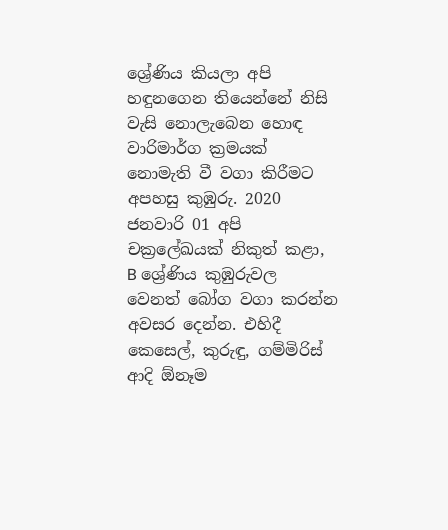ශ්‍රේණිය කියලා අපි හඳුනගෙන තියෙන්නේ නිසි වැසි නොලැබෙන හොඳ වාරිමාර්ග ක්‍රමයක් නොමැති වී වගා කිරීමට අපහසු කුඹුරු. 2020 ජනවාරි 01 අපි චක්‍රලේඛයක් නිකුත් කළා, B ශ්‍රේණිය කුඹුරුවල වෙනත් බෝග වගා කරන්න අවසර දෙන්න. එහිදී කෙසෙල්, කුරුඳු, ගම්මිරිස් ආදි ඕනෑම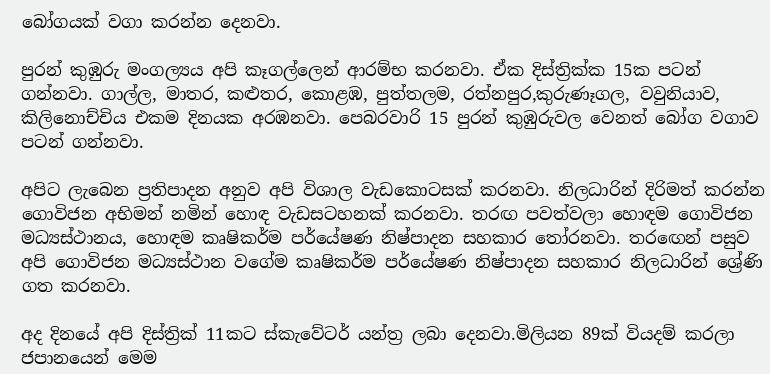බෝගයක් වගා කරන්න දෙනවා.

පුරන් කුඹුරු මංගල්‍යය අපි කෑගල්ලෙන් ආරම්භ කරනවා. ඒක දිස්ත්‍රික්ක 15ක පටන් ගන්නවා. ගාල්ල, මාතර, කළුතර, කොළඹ, පුත්තලම, රත්නපුර,කුරුණෑගල, වවුනියාව, කිලිනොච්චිය එකම දිනයක අරඹනවා. පෙබරවාරි 15 පුරන් කුඹුරුවල වෙනත් බෝග වගාව පටන් ගන්නවා.

අපිට ලැබෙන ප්‍රතිපාදන අනුව අපි විශාල වැඩකොටසක් කරනවා. නිලධාරින් දිරිමත් කරන්න ගොවිජන අභිමන් නමින් හොඳ වැඩසටහනක් කරනවා. තරඟ පවත්වලා හොඳම ගොවිජන මධ්‍යස්ථානය, හොඳම කෘෂිකර්ම පර්යේෂණ නිෂ්පාදන සහකාර තෝරනවා. තරඟෙන් පසුව අපි ගොවිජන මධ්‍යස්ථාන වගේම කෘෂිකර්ම පර්යේෂණ නිෂ්පාදන සහකාර නිලධාරින් ශ්‍රේණි ගත කරනවා.

අද දිනයේ අපි දිස්ත්‍රික් 11කට ස්කැවේටර් යන්ත්‍ර ලබා දෙනවා.මිලියන 89ක් වියදම් කරලා ජපානයෙන් මෙම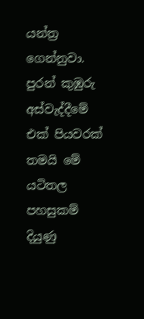යන්ත්‍ර ගෙන්නුවා. පුරන් කුඹුරු අස්වැද්දීමේ එක් පියවරක් තමයි මේ යටිතල පහසුකම් දියුණු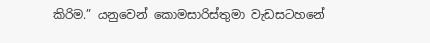කිරිම.” යනුවෙන් කොමසාරිස්තුමා වැඩසටහනේ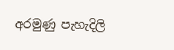අරමුණු පැහැදිලි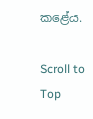කළේය.

Scroll to Top